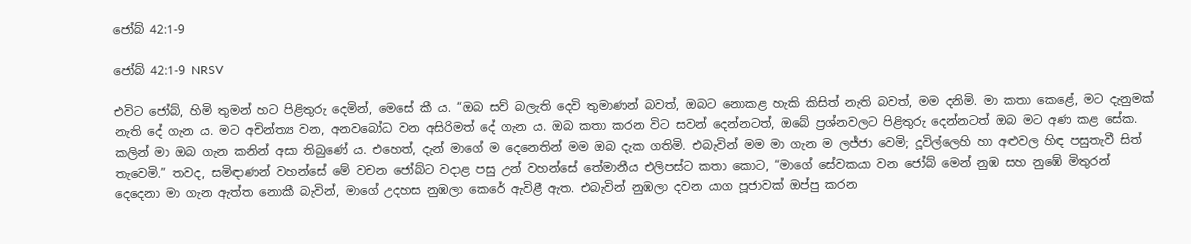ජෝබ් 42:1-9

ජෝබ් 42:1-9 NRSV

එවිට ජෝබ්, හිමි තුමන් හට පිළිතුරු දෙමින්, මෙසේ කී ය. “ඔබ සව් බලැති දෙවි තුමාණන් බවත්, ඔබට නොකළ හැකි කිසිත් නැති බවත්, මම දනිමි. මා කතා කෙළේ, මට දැනුමක් නැති දේ ගැන ය. මට අචින්ත්‍ය වන, අනවබෝධ වන අසිරිමත් දේ ගැන ය. ඔබ කතා කරන විට සවන් දෙන්නටත්, ඔබේ ප්‍රශ්නවලට පිළිතුරු දෙන්නටත් ඔබ මට අණ කළ සේක. කලින් මා ඔබ ගැන කනින් අසා තිබුණේ ය. එහෙත්, දැන් මාගේ ම දෙනෙතින් මම ඔබ දැක ගතිමි. එබැවින් මම මා ගැන ම ලජ්ජා වෙමි; දූවිල්ලෙහි හා අළුවල හිඳ පසුතැවී සිත් තැවෙමි.” තවද, සමිඳාණන් වහන්සේ මේ වචන ජෝබ්ට වදාළ පසු උන් වහන්සේ තේමානීය එලිපස්ට කතා කොට, “මාගේ සේවකයා වන ජෝබ් මෙන් නුඹ සහ නුඹේ මිතුරන් දෙදෙනා මා ගැන ඇත්ත නොකී බැවින්, මාගේ උදහස නුඹලා කෙරේ ඇවිළී ඇත. එබැවින් නුඹලා දවන යාග පූජාවක් ඔප්පු කරන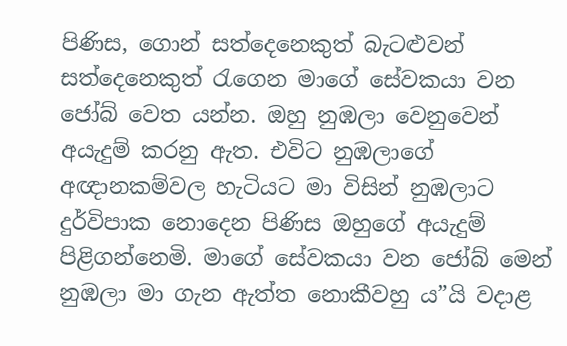පිණිස, ගොන් සත්දෙනෙකුත් බැටළුවන් සත්දෙනෙකුත් රැගෙන මාගේ සේවකයා වන ජෝබ් වෙත යන්න. ඔහු නුඹලා වෙනුවෙන් අයැදුම් කරනු ඇත. එවිට නුඹලාගේ අඥානකම්වල හැටියට මා විසින් නුඹලාට දුර්විපාක නොදෙන පිණිස ඔහුගේ අයැදුම් පිළිගන්නෙමි. මාගේ සේවකයා වන ජෝබ් මෙන් නුඹලා මා ගැන ඇත්ත නොකීවහු ය”යි වදාළ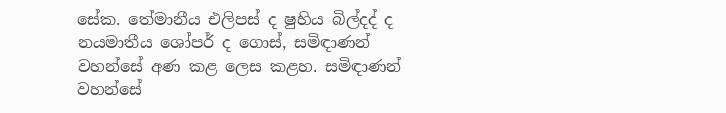සේක. තේමානීය එලිපස් ද ෂුහිය බිල්දද් ද නයමාතීය ශෝපර් ද ගොස්, සමිඳාණන් වහන්සේ අණ කළ ලෙස කළහ. සමිඳාණන් වහන්සේ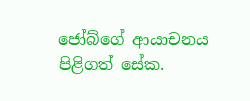ජෝබ්ගේ ආයාචනය පිළිගත් සේක.